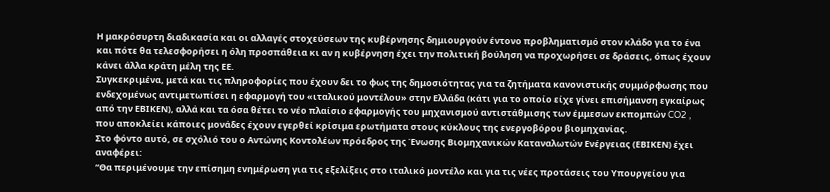Η μακρόσυρτη διαδικασία και οι αλλαγές στοχεύσεων της κυβέρνησης δημιουργούν έντονο προβληματισμό στον κλάδο για το ένα και πότε θα τελεσφορήσει η όλη προσπάθεια κι αν η κυβέρνηση έχει την πολιτική βούληση να προχωρήσει σε δράσεις, όπως έχουν κάνει άλλα κράτη μέλη της ΕΕ.
Συγκεκριμένα, μετά και τις πληροφορίες που έχουν δει το φως της δημοσιότητας για τα ζητήματα κανονιστικής συμμόρφωσης που ενδεχομένως αντιμετωπίσει η εφαρμογή του «ιταλικού μοντέλου» στην Ελλάδα (κάτι για το οποίο είχε γίνει επισήμανση εγκαίρως από την ΕΒΙΚΕΝ), αλλά και τα όσα θέτει το νέο πλαίσιο εφαρμογής του μηχανισμού αντιστάθμισης των έμμεσων εκπομπών CO2 , που αποκλείει κάποιες μονάδες έχουν εγερθεί κρίσιμα ερωτήματα στους κύκλους της ενεργοβόρου βιομηχανίας.
Στο φόντο αυτό, σε σχόλιό του ο Αντώνης Κοντολέων πρόεδρος της Ένωσης Βιομηχανικών Καταναλωτών Ενέργειας (ΕΒΙΚΕΝ) έχει αναφέρει:
“Θα περιμένουμε την επίσημη ενημέρωση για τις εξελίξεις στο ιταλικό μοντέλο και για τις νέες προτάσεις του Υπουργείου για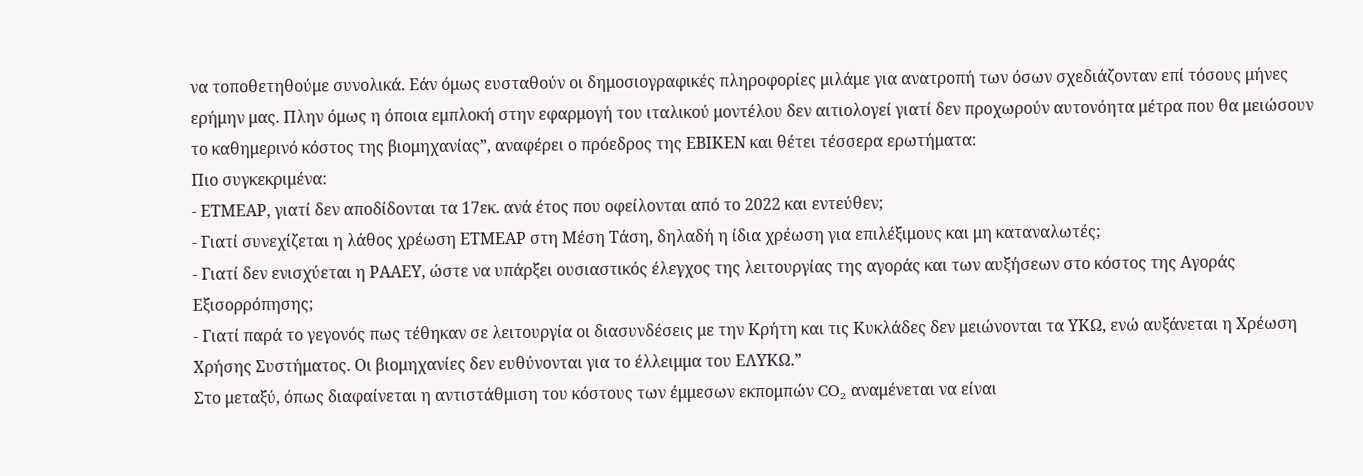να τοποθετηθούμε συνολικά. Εάν όμως ευσταθούν οι δημοσιογραφικές πληροφορίες μιλάμε για ανατροπή των όσων σχεδιάζονταν επί τόσους μήνες ερήμην μας. Πλην όμως η όποια εμπλοκή στην εφαρμογή του ιταλικού μοντέλου δεν αιτιολογεί γιατί δεν προχωρούν αυτονόητα μέτρα που θα μειώσουν το καθημερινό κόστος της βιομηχανίας”, αναφέρει ο πρόεδρος της ΕΒΙΚΕΝ και θέτει τέσσερα ερωτήματα:
Πιο συγκεκριμένα:
- ΕΤΜΕΑΡ, γιατί δεν αποδίδονται τα 17εκ. ανά έτος που οφείλονται από το 2022 και εντεύθεν;
- Γιατί συνεχίζεται η λάθος χρέωση ΕΤΜΕΑΡ στη Μέση Τάση, δηλαδή η ίδια χρέωση για επιλέξιμους και μη καταναλωτές;
- Γιατί δεν ενισχύεται η ΡΑΑΕΥ, ώστε να υπάρξει ουσιαστικός έλεγχος της λειτουργίας της αγοράς και των αυξήσεων στο κόστος της Αγοράς Εξισορρόπησης;
- Γιατί παρά το γεγονός πως τέθηκαν σε λειτουργία οι διασυνδέσεις με την Κρήτη και τις Κυκλάδες δεν μειώνονται τα ΥΚΩ, ενώ αυξάνεται η Χρέωση Χρήσης Συστήματος. Οι βιομηχανίες δεν ευθύνονται για το έλλειμμα του ΕΛΥΚΩ.”
Στο μεταξύ, όπως διαφαίνεται η αντιστάθμιση του κόστους των έμμεσων εκπομπών CO₂ αναμένεται να είναι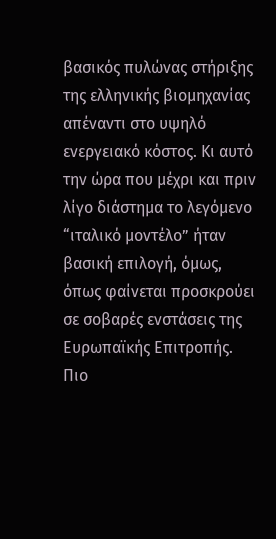βασικός πυλώνας στήριξης της ελληνικής βιομηχανίας απέναντι στο υψηλό ενεργειακό κόστος. Κι αυτό την ώρα που μέχρι και πριν λίγο διάστημα το λεγόμενο “ιταλικό μοντέλο” ήταν βασική επιλογή, όμως, όπως φαίνεται προσκρούει σε σοβαρές ενστάσεις της Ευρωπαϊκής Επιτροπής.
Πιο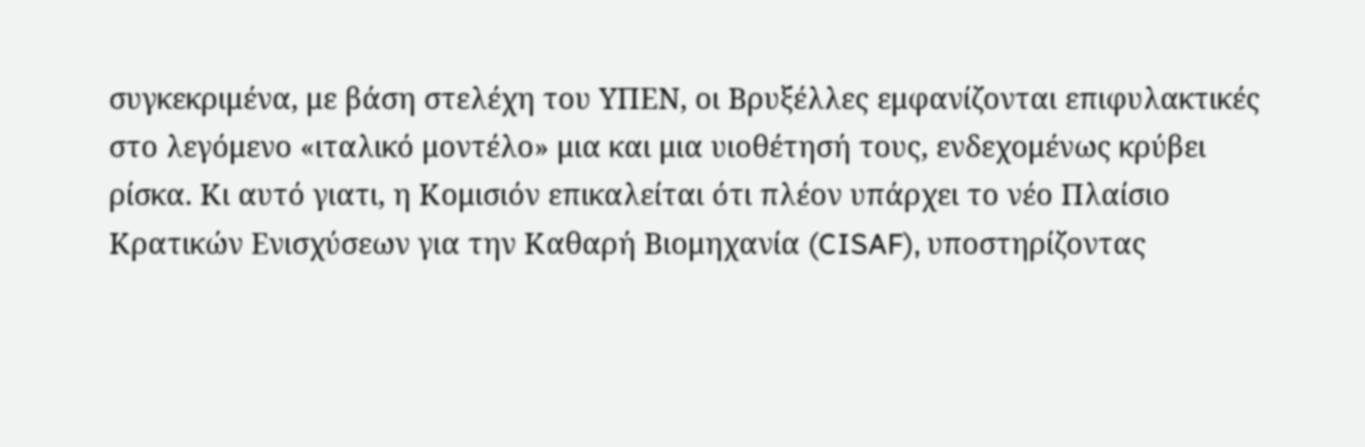συγκεκριμένα, με βάση στελέχη του ΥΠΕΝ, οι Βρυξέλλες εμφανίζονται επιφυλακτικές στο λεγόμενο «ιταλικό μοντέλο» μια και μια υιοθέτησή τους, ενδεχομένως κρύβει ρίσκα. Κι αυτό γιατι, η Κομισιόν επικαλείται ότι πλέον υπάρχει το νέο Πλαίσιο Κρατικών Ενισχύσεων για την Καθαρή Βιομηχανία (CISAF), υποστηρίζοντας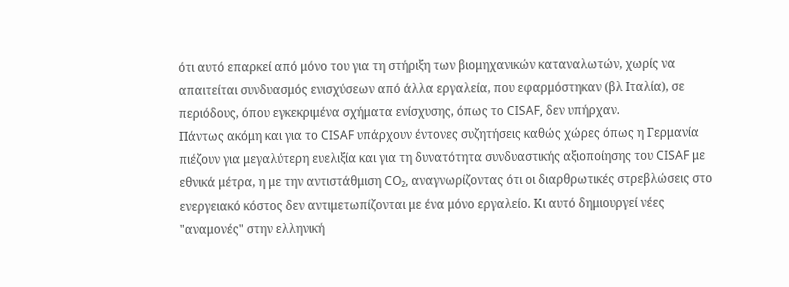ότι αυτό επαρκεί από μόνο του για τη στήριξη των βιομηχανικών καταναλωτών, χωρίς να απαιτείται συνδυασμός ενισχύσεων από άλλα εργαλεία, που εφαρμόστηκαν (βλ Ιταλία), σε περιόδους, όπου εγκεκριμένα σχήματα ενίσχυσης, όπως το CISAF, δεν υπήρχαν.
Πάντως ακόμη και για το CISAF υπάρχουν έντονες συζητήσεις καθώς χώρες όπως η Γερμανία πιέζουν για μεγαλύτερη ευελιξία και για τη δυνατότητα συνδυαστικής αξιοποίησης του CISAF με εθνικά μέτρα, η με την αντιστάθμιση CO₂, αναγνωρίζοντας ότι οι διαρθρωτικές στρεβλώσεις στο ενεργειακό κόστος δεν αντιμετωπίζονται με ένα μόνο εργαλείο. Κι αυτό δημιουργεί νέες "αναμονές" στην ελληνική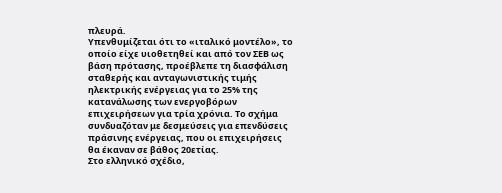πλευρά.
Υπενθυμίζεται ότι το «ιταλικό μοντέλο», το οποίο είχε υιοθετηθεί και από τον ΣΕΒ ως βάση πρότασης, προέβλεπε τη διασφάλιση σταθερής και ανταγωνιστικής τιμής ηλεκτρικής ενέργειας για το 25% της κατανάλωσης των ενεργοβόρων επιχειρήσεων για τρία χρόνια. Το σχήμα συνδυαζόταν με δεσμεύσεις για επενδύσεις πράσινης ενέργειας, που οι επιχειρήσεις θα έκαναν σε βάθος 20ετίας.
Στο ελληνικό σχέδιο,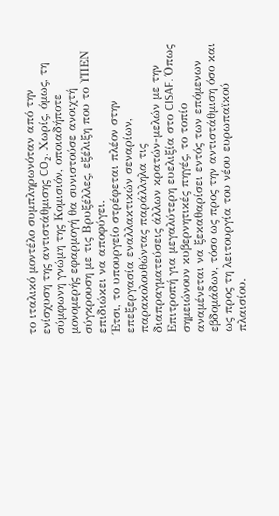το ιταλικό μοντέλο συμπληρωνόταν από την ενίσχυση της αντιστάθμισης CO₂. Χωρίς, όμως, τη σύμφωνη γνώμη της Κομισιόν, οποιαδήποτε μονομερής εφαρμογή θα συνιστούσε ανοιχτή σύγκρουση με τις Βρυξέλλες, εξέλιξη που το ΥΠΕΝ επιδιώκει να αποφύγει.
Έτσι, το υπουργείο στρέφεται πλέον στην επεξεργασία εναλλακτικών σεναρίων, παρακολουθώντας παράλληλα τις διαπραγματεύσεις άλλων κρατών-μελών με την Επιτροπή για μεγαλύτερη ευελιξία στο CISAF. Όπως σημειώνουν κυβερνητικές πηγές, το τοπίο αναμένεται να ξεκαθαρίσει εντός των επόμενων εβδομάδων, τόσο ως προς την αντιστάθμιση όσο και ως προς τη λειτουργία του νέου ευρωπαϊκού πλαισίου.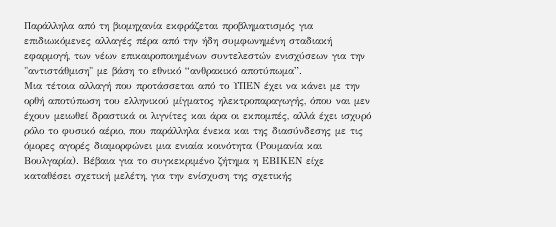Παράλληλα από τη βιομηχανία εκφράζεται προβληματισμός για επιδιωκόμενες αλλαγές πέρα από την ήδη συμφωνημένη σταδιακή εφαρμογή, των νέων επικαιροποιημένων συντελεστών ενισχύσεων για την "αντιστάθμιση" με βάση το εθνικό “ανθρακικό αποτύπωμα”.
Μια τέτοια αλλαγή που προτάσσεται από το ΥΠΕΝ έχει να κάνει με την ορθή αποτύπωση του ελληνικού μίγματος ηλεκτροπαραγωγής, όπου ναι μεν έχουν μειωθεί δραστικά οι λιγνίτες και άρα οι εκπομπές, αλλά έχει ισχυρό ρόλο το φυσικό αέριο, που παράλληλα ένεκα και της διασύνδεσης με τις όμορες αγορές διαμορφώνει μια ενιαία κοινότητα (Ρουμανία και Βουλγαρία). Βέβαια για το συγκεκριμένο ζήτημα η ΕΒΙΚΕΝ είχε καταθέσει σχετική μελέτη, για την ενίσχυση της σχετικής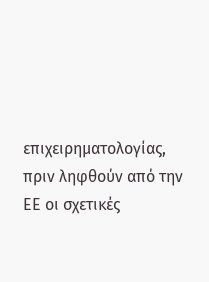επιχειρηματολογίας, πριν ληφθούν από την ΕΕ οι σχετικές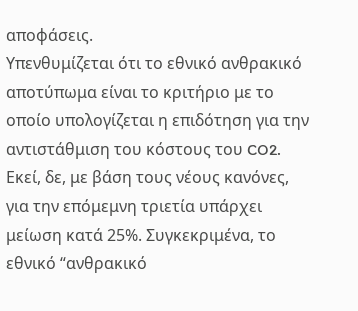αποφάσεις.
Υπενθυμίζεται ότι το εθνικό ανθρακικό αποτύπωμα είναι το κριτήριο με το οποίο υπολογίζεται η επιδότηση για την αντιστάθμιση του κόστους του CO2. Εκεί, δε, με βάση τους νέους κανόνες, για την επόμεμνη τριετία υπάρχει μείωση κατά 25%. Συγκεκριμένα, το εθνικό “ανθρακικό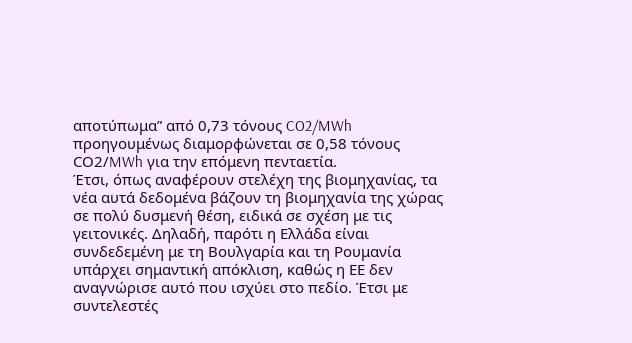αποτύπωμα” από 0,73 τόνους CO2/MWh προηγουμένως διαμορφώνεται σε 0,58 τόνους CΟ2/MWh για την επόμενη πενταετία.
Έτσι, όπως αναφέρουν στελέχη της βιομηχανίας, τα νέα αυτά δεδομένα βάζουν τη βιομηχανία της χώρας σε πολύ δυσμενή θέση, ειδικά σε σχέση με τις γειτονικές. Δηλαδή, παρότι η Ελλάδα είναι συνδεδεμένη με τη Βουλγαρία και τη Ρουμανία υπάρχει σημαντική απόκλιση, καθώς η ΕΕ δεν αναγνώρισε αυτό που ισχύει στο πεδίο. Έτσι με συντελεστές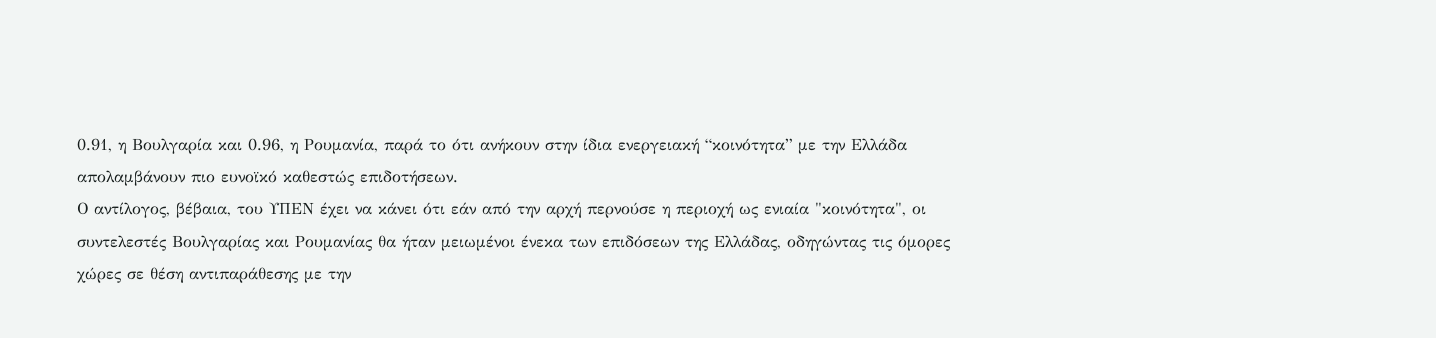0.91, η Βουλγαρία και 0.96, η Ρουμανία, παρά το ότι ανήκουν στην ίδια ενεργειακή “κοινότητα” με την Ελλάδα απολαμβάνουν πιο ευνοϊκό καθεστώς επιδοτήσεων.
Ο αντίλογος, βέβαια, του ΥΠΕΝ έχει να κάνει ότι εάν από την αρχή περνούσε η περιοχή ως ενιαία "κοινότητα", οι συντελεστές Βουλγαρίας και Ρουμανίας θα ήταν μειωμένοι ένεκα των επιδόσεων της Ελλάδας, οδηγώντας τις όμορες χώρες σε θέση αντιπαράθεσης με την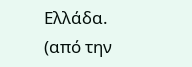Ελλάδα.
(από την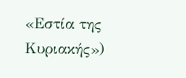«Εστία της Κυριακής»)